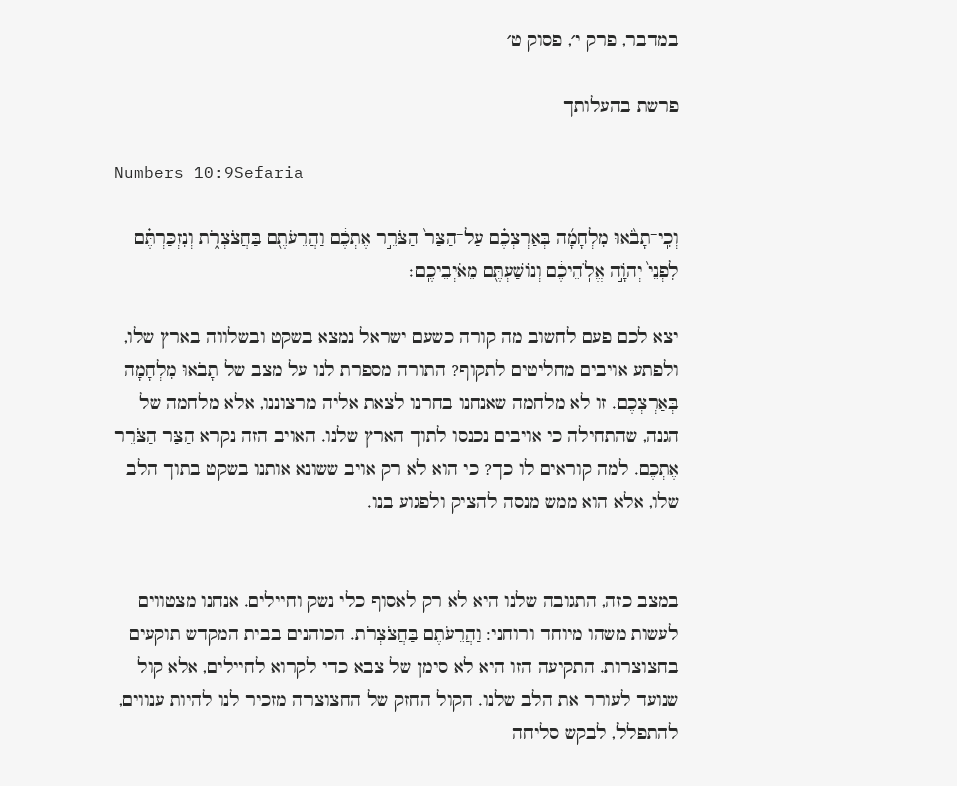במדבר, פרק י׳, פסוק ט׳

פרשת בהעלותך

Numbers 10:9Sefaria

וְכִֽי־תָבֹ֨אוּ מִלְחָמָ֜ה בְּאַרְצְכֶ֗ם עַל־הַצַּר֙ הַצֹּרֵ֣ר אֶתְכֶ֔ם וַהֲרֵעֹתֶ֖ם בַּחֲצֹצְרֹ֑ת וְנִזְכַּרְתֶּ֗ם לִפְנֵי֙ יְהֹוָ֣ה אֱלֹֽהֵיכֶ֔ם וְנוֹשַׁעְתֶּ֖ם מֵאֹיְבֵיכֶֽם׃

יצא לכם פעם לחשוב מה קורה כשעם ישראל נמצא בשקט ובשלווה בארץ שלו, ולפתע אויבים מחליטים לתקוף? התורה מספרת לנו על מצב של תָבֹאוּ מִלְחָמָה בְּאַרְצְכֶם. זו לא מלחמה שאנחנו בחרנו לצאת אליה מרצוננו, אלא מלחמה של הגנה, שהתחילה כי אויבים נכנסו לתוך הארץ שלנו. האויב הזה נקרא הַצַּר הַצֹּרֵר אֶתְכֶם. למה קוראים לו כך? כי הוא לא רק אויב ששונא אותנו בשקט בתוך הלב שלו, אלא הוא ממש מנסה להציק ולפגוע בנו.


במצב כזה, התגובה שלנו היא לא רק לאסוף כלי נשק וחיילים. אנחנו מצטווים לעשות משהו מיוחד ורוחני: וַהֲרֵעֹתֶם בַּחֲצֹצְרֹת. הכוהנים בבית המקדש תוקעים בחצוצרות. התקיעה הזו היא לא סימן של צבא כדי לקרוא לחיילים, אלא קול שנועד לעורר את הלב שלנו. הקול החזק של החצוצרה מזכיר לנו להיות ענווים, להתפלל, לבקש סליחה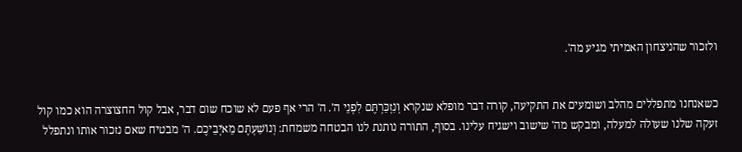ולזכור שהניצחון האמיתי מגיע מה'.


כשאנחנו מתפללים מהלב ושומעים את התקיעה, קורה דבר מופלא שנקרא וְנִזְכַּרְתֶּם לִפְנֵי ה'. ה' הרי אף פעם לא שוכח שום דבר, אבל קול החצוצרה הוא כמו קול זעקה שלנו שעולה למעלה, ומבקש מה' שישוב וישגיח עלינו. בסוף, התורה נותנת לנו הבטחה משמחת: וְנוֹשַׁעְתֶּם מֵאֹיְבֵיכֶם. ה' מבטיח שאם נזכור אותו ונתפלל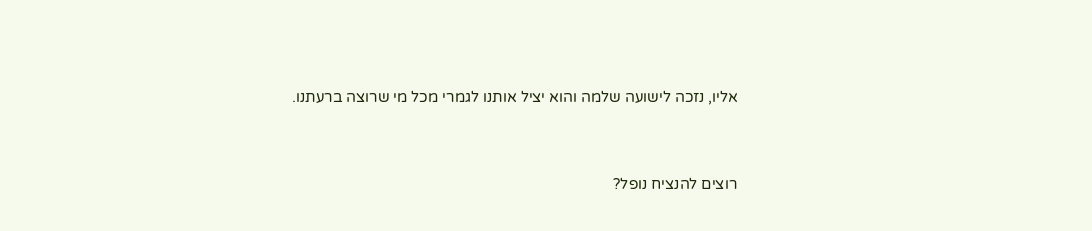אליו, נזכה לישועה שלמה והוא יציל אותנו לגמרי מכל מי שרוצה ברעתנו.


רוצים להנציח נופל?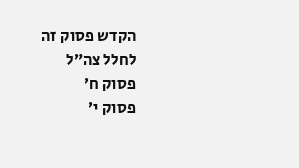הקדש פסוק זה לחלל צה״ל
פסוק ח׳
פסוק י׳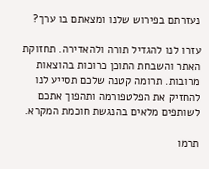נעזרתם בפירוש שלנו ומצאתם בו ערך?

עזרו לנו להגדיל תורה ולהאדירה. תחזוקת האתר והשבחת התוכן כרוכות בהוצאות מרובות. תרומה קטנה שלכם תסייע לנו להחזיק את הפלטפורמה ותהפוך אתכם לשותפים מלאים בהנגשת חוכמת המקרא.

תרמו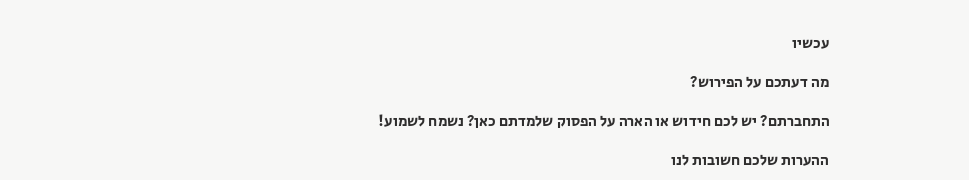עכשיו

מה דעתכם על הפירוש?

התחברתם? יש לכם חידוש או הארה על הפסוק שלמדתם כאן? נשמח לשמוע!

ההערות שלכם חשובות לנו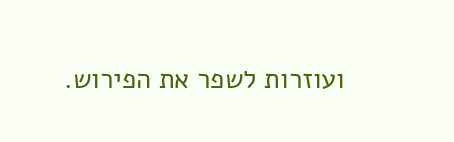ועוזרות לשפר את הפירוש.